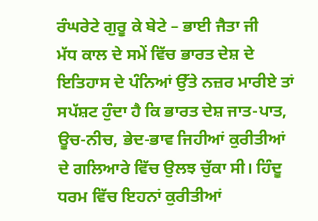ਰੰਘਰੇਟੇ ਗੁਰੂ ਕੇ ਬੇਟੇ – ਭਾਈ ਜੈਤਾ ਜੀ
ਮੱਧ ਕਾਲ ਦੇ ਸਮੇਂ ਵਿੱਚ ਭਾਰਤ ਦੇਸ਼ ਦੇ ਇਤਿਹਾਸ ਦੇ ਪੰਨਿਆਂ ਉੱਤੇ ਨਜ਼ਰ ਮਾਰੀਏ ਤਾਂ ਸਪੱਸ਼ਟ ਹੁੰਦਾ ਹੈ ਕਿ ਭਾਰਤ ਦੇਸ਼ ਜਾਤ-ਪਾਤ, ਊਚ-ਨੀਚ, ਭੇਦ-ਭਾਵ ਜਿਹੀਆਂ ਕੁਰੀਤੀਆਂ ਦੇ ਗਲਿਆਰੇ ਵਿੱਚ ਉਲਝ ਚੁੱਕਾ ਸੀ। ਹਿੰਦੂ ਧਰਮ ਵਿੱਚ ਇਹਨਾਂ ਕੁਰੀਤੀਆਂ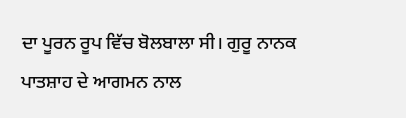ਦਾ ਪੂਰਨ ਰੂਪ ਵਿੱਚ ਬੋਲਬਾਲਾ ਸੀ। ਗੁਰੂ ਨਾਨਕ ਪਾਤਸ਼ਾਹ ਦੇ ਆਗਮਨ ਨਾਲ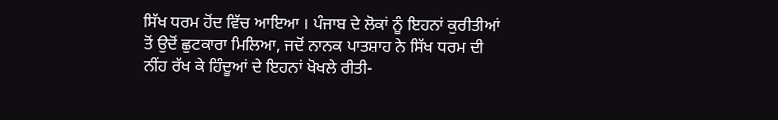ਸਿੱਖ ਧਰਮ ਹੋਂਦ ਵਿੱਚ ਆਇਆ । ਪੰਜਾਬ ਦੇ ਲੋਕਾਂ ਨੂੰ ਇਹਨਾਂ ਕੁਰੀਤੀਆਂ ਤੋਂ ਉਦੋਂ ਛੁਟਕਾਰਾ ਮਿਲਿਆ, ਜਦੋਂ ਨਾਨਕ ਪਾਤਸ਼ਾਹ ਨੇ ਸਿੱਖ ਧਰਮ ਦੀ ਨੀਂਹ ਰੱਖ ਕੇ ਹਿੰਦੂਆਂ ਦੇ ਇਹਨਾਂ ਖੋਖਲੇ ਰੀਤੀ-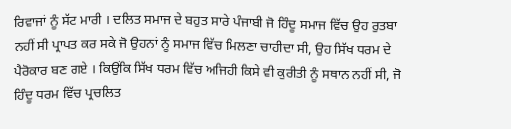ਰਿਵਾਜਾਂ ਨੂੰ ਸੱਟ ਮਾਰੀ । ਦਲਿਤ ਸਮਾਜ ਦੇ ਬਹੁਤ ਸਾਰੇ ਪੰਜਾਬੀ ਜੋ ਹਿੰਦੂ ਸਮਾਜ ਵਿੱਚ ਉਹ ਰੁਤਬਾ ਨਹੀਂ ਸੀ ਪ੍ਰਾਪਤ ਕਰ ਸਕੇ ਜੋ ਉਹਨਾਂ ਨੂੰ ਸਮਾਜ ਵਿੱਚ ਮਿਲਣਾ ਚਾਹੀਦਾ ਸੀ, ਉਹ ਸਿੱਖ ਧਰਮ ਦੇ ਪੈਰੋਕਾਰ ਬਣ ਗਏ । ਕਿਉਂਕਿ ਸਿੱਖ ਧਰਮ ਵਿੱਚ ਅਜਿਹੀ ਕਿਸੇ ਵੀ ਕੁਰੀਤੀ ਨੂੰ ਸਥਾਨ ਨਹੀਂ ਸੀ, ਜੋ ਹਿੰਦੂ ਧਰਮ ਵਿੱਚ ਪ੍ਰਚਲਿਤ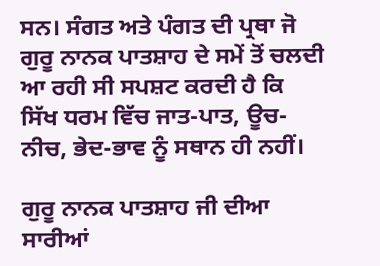ਸਨ। ਸੰਗਤ ਅਤੇ ਪੰਗਤ ਦੀ ਪ੍ਰਥਾ ਜੋ ਗੁਰੂ ਨਾਨਕ ਪਾਤਸ਼ਾਹ ਦੇ ਸਮੇਂ ਤੋਂ ਚਲਦੀ ਆ ਰਹੀ ਸੀ ਸਪਸ਼ਟ ਕਰਦੀ ਹੈ ਕਿ ਸਿੱਖ ਧਰਮ ਵਿੱਚ ਜਾਤ-ਪਾਤ, ਊਚ-ਨੀਚ, ਭੇਦ-ਭਾਵ ਨੂੰ ਸਥਾਨ ਹੀ ਨਹੀਂ।

ਗੁਰੂ ਨਾਨਕ ਪਾਤਸ਼ਾਹ ਜੀ ਦੀਆ ਸਾਰੀਆਂ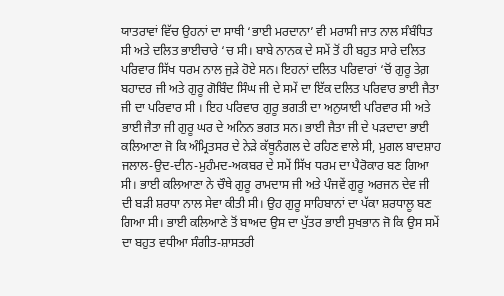ਯਾਤਰਾਵਾਂ ਵਿੱਚ ਉਹਨਾਂ ਦਾ ਸਾਥੀ ‘ਭਾਈ ਮਰਦਾਨਾ’ ਵੀ ਮਰਾਸੀ ਜਾਤ ਨਾਲ ਸੰਬੰਧਿਤ ਸੀ ਅਤੇ ਦਲਿਤ ਭਾਈਚਾਰੇ ‘ਚ ਸੀ। ਬਾਬੇ ਨਾਨਕ ਦੇ ਸਮੇਂ ਤੋਂ ਹੀ ਬਹੁਤ ਸਾਰੇ ਦਲਿਤ ਪਰਿਵਾਰ ਸਿੱਖ ਧਰਮ ਨਾਲ ਜੁੜੇ ਹੋਏ ਸਨ। ਇਹਨਾਂ ਦਲਿਤ ਪਰਿਵਾਰਾਂ ‘ਚੋਂ ਗੁਰੂ ਤੇਗ਼ ਬਹਾਦਰ ਜੀ ਅਤੇ ਗੁਰੂ ਗੋਬਿੰਦ ਸਿੰਘ ਜੀ ਦੇ ਸਮੇਂ ਦਾ ਇੱਕ ਦਲਿਤ ਪਰਿਵਾਰ ਭਾਈ ਜੈਤਾ ਜੀ ਦਾ ਪਰਿਵਾਰ ਸੀ । ਇਹ ਪਰਿਵਾਰ ਗੁਰੂ ਭਗਤੀ ਦਾ ਅਨੁਯਾਈ ਪਰਿਵਾਰ ਸੀ ਅਤੇ ਭਾਈ ਜੈਤਾ ਜੀ ਗੁਰੂ ਘਰ ਦੇ ਅਨਿਨ ਭਗਤ ਸਨ। ਭਾਈ ਜੈਤਾ ਜੀ ਦੇ ਪੜਦਾਦਾ ਭਾਈ ਕਲਿਆਣਾ ਜੋ ਕਿ ਅੰਮ੍ਰਿਤਸਰ ਦੇ ਨੇੜੇ ਕੱਥੂਨੰਗਲ ਦੇ ਰਹਿਣ ਵਾਲੇ ਸੀ, ਮੁਗਲ ਬਾਦਸ਼ਾਹ ਜਲਾਲ-ਉਦ-ਦੀਨ-ਮੁਹੰਮਦ-ਅਕਬਰ ਦੇ ਸਮੇਂ ਸਿੱਖ ਧਰਮ ਦਾ ਪੈਰੋਕਾਰ ਬਣ ਗਿਆ ਸੀ। ਭਾਈ ਕਲਿਆਣਾ ਨੇ ਚੌਥੇ ਗੁਰੂ ਰਾਮਦਾਸ ਜੀ ਅਤੇ ਪੰਜਵੇਂ ਗੁਰੂ ਅਰਜਨ ਦੇਵ ਜੀ ਦੀ ਬੜੀ ਸ਼ਰਧਾ ਨਾਲ ਸੇਵਾ ਕੀਤੀ ਸੀ। ਉਹ ਗੁਰੂ ਸਾਹਿਬਾਨਾਂ ਦਾ ਪੱਕਾ ਸ਼ਰਧਾਲੂ ਬਣ ਗਿਆ ਸੀ। ਭਾਈ ਕਲਿਆਣੇ ਤੋਂ ਬਾਅਦ ਉਸ ਦਾ ਪੁੱਤਰ ਭਾਈ ਸੁਖਭਾਨ ਜੋ ਕਿ ਉਸ ਸਮੇਂ ਦਾ ਬਹੁਤ ਵਧੀਆ ਸੰਗੀਤ-ਸ਼ਾਸਤਰੀ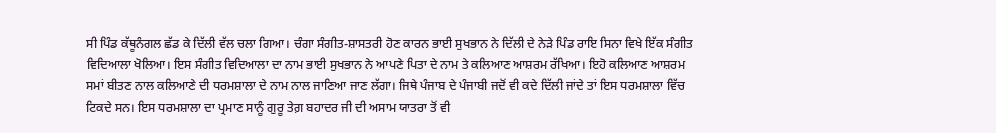ਸੀ ਪਿੰਡ ਕੱਥੂਨੰਗਲ ਛੱਡ ਕੇ ਦਿੱਲੀ ਵੱਲ ਚਲਾ ਗਿਆ। ਚੰਗਾ ਸੰਗੀਤ-ਸ਼ਾਸਤਰੀ ਹੋਣ ਕਾਰਨ ਭਾਈ ਸੁਖਭਾਨ ਨੇ ਦਿੱਲੀ ਦੇ ਨੇੜੇ ਪਿੰਡ ਰਾਇ ਸਿਨਾ ਵਿਖੇ ਇੱਕ ਸੰਗੀਤ ਵਿਦਿਆਲਾ ਖੋਲਿਆ। ਇਸ ਸੰਗੀਤ ਵਿਦਿਆਲਾ ਦਾ ਨਾਮ ਭਾਈ ਸੁਖਭਾਨ ਨੇ ਆਪਣੇ ਪਿਤਾ ਦੇ ਨਾਮ ਤੇ ਕਲਿਆਣ ਆਸ਼ਰਮ ਰੱਖਿਆ। ਇਹੋ ਕਲਿਆਣ ਆਸ਼ਰਮ ਸਮਾਂ ਬੀਤਣ ਨਾਲ ਕਲਿਆਣੇ ਦੀ ਧਰਮਸ਼ਾਲਾ ਦੇ ਨਾਮ ਨਾਲ ਜਾਣਿਆ ਜਾਣ ਲੱਗਾ। ਜਿਥੇ ਪੰਜਾਬ ਦੇ ਪੰਜਾਬੀ ਜਦੋਂ ਵੀ ਕਦੇ ਦਿੱਲੀ ਜਾਂਦੇ ਤਾਂ ਇਸ ਧਰਮਸ਼ਾਲਾ ਵਿੱਚ ਟਿਕਦੇ ਸਨ। ਇਸ ਧਰਮਸ਼ਾਲਾ ਦਾ ਪ੍ਰਮਾਣ ਸਾਨੂੰ ਗੁਰੂ ਤੇਗ਼ ਬਹਾਦਰ ਜੀ ਦੀ ਅਸਾਮ ਯਾਤਰਾ ਤੋਂ ਵੀ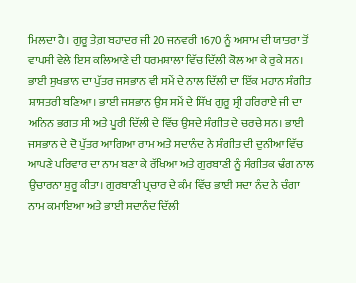ਮਿਲਦਾ ਹੈ। ਗੁਰੂ ਤੇਗ਼ ਬਹਾਦਰ ਜੀ 20 ਜਨਵਰੀ 1670 ਨੂੰ ਅਸਾਮ ਦੀ ਯਾਤਰਾ ਤੋਂ ਵਾਪਸੀ ਵੇਲੇ ਇਸ ਕਲਿਆਣੇ ਦੀ ਧਰਮਸ਼ਾਲਾ ਵਿੱਚ ਦਿੱਲੀ ਕੋਲ ਆ ਕੇ ਰੁਕੇ ਸਨ। ਭਾਈ ਸੁਖਭਾਨ ਦਾ ਪੁੱਤਰ ਜਸਭਾਨ ਵੀ ਸਮੇਂ ਦੇ ਨਾਲ ਦਿੱਲੀ ਦਾ ਇੱਕ ਮਹਾਨ ਸੰਗੀਤ ਸ਼ਾਸਤਰੀ ਬਣਿਆ। ਭਾਈ ਜਸਭਾਨ ਉਸ ਸਮੇਂ ਦੇ ਸਿੱਖ ਗੁਰੂ ਸ੍ਰੀ ਹਰਿਰਾਏ ਜੀ ਦਾ ਅਨਿਨ ਭਗਤ ਸੀ ਅਤੇ ਪੂਰੀ ਦਿੱਲੀ ਦੇ ਵਿੱਚ ਉਸਦੇ ਸੰਗੀਤ ਦੇ ਚਰਚੇ ਸਨ। ਭਾਈ ਜਸਭਾਨ ਦੇ ਦੋ ਪੁੱਤਰ ਆਗਿਆ ਰਾਮ ਅਤੇ ਸਦਾਨੰਦ ਨੇ ਸੰਗੀਤ ਦੀ ਦੁਨੀਆ ਵਿੱਚ ਆਪਣੇ ਪਰਿਵਾਰ ਦਾ ਨਾਮ ਬਣਾ ਕੇ ਰੱਖਿਆ ਅਤੇ ਗੁਰਬਾਣੀ ਨੂੰ ਸੰਗੀਤਕ ਢੰਗ ਨਾਲ ਉਚਾਰਨਾ ਸ਼ੁਰੂ ਕੀਤਾ। ਗੁਰਬਾਣੀ ਪ੍ਰਚਾਰ ਦੇ ਕੰਮ ਵਿੱਚ ਭਾਈ ਸਦਾ ਨੰਦ ਨੇ ਚੰਗਾ ਨਾਮ ਕਮਾਇਆ ਅਤੇ ਭਾਈ ਸਦਾਨੰਦ ਦਿੱਲੀ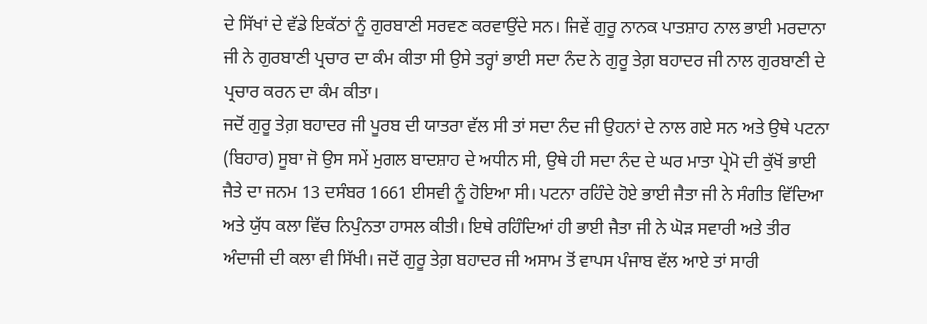ਦੇ ਸਿੱਖਾਂ ਦੇ ਵੱਡੇ ਇਕੱਠਾਂ ਨੂੰ ਗੁਰਬਾਣੀ ਸਰਵਣ ਕਰਵਾਉਂਦੇ ਸਨ। ਜਿਵੇਂ ਗੁਰੂ ਨਾਨਕ ਪਾਤਸ਼ਾਹ ਨਾਲ ਭਾਈ ਮਰਦਾਨਾ ਜੀ ਨੇ ਗੁਰਬਾਣੀ ਪ੍ਰਚਾਰ ਦਾ ਕੰਮ ਕੀਤਾ ਸੀ ਉਸੇ ਤਰ੍ਹਾਂ ਭਾਈ ਸਦਾ ਨੰਦ ਨੇ ਗੁਰੂ ਤੇਗ਼ ਬਹਾਦਰ ਜੀ ਨਾਲ ਗੁਰਬਾਣੀ ਦੇ ਪ੍ਰਚਾਰ ਕਰਨ ਦਾ ਕੰਮ ਕੀਤਾ।
ਜਦੋਂ ਗੁਰੂ ਤੇਗ਼ ਬਹਾਦਰ ਜੀ ਪੂਰਬ ਦੀ ਯਾਤਰਾ ਵੱਲ ਸੀ ਤਾਂ ਸਦਾ ਨੰਦ ਜੀ ਉਹਨਾਂ ਦੇ ਨਾਲ ਗਏ ਸਨ ਅਤੇ ਉਥੇ ਪਟਨਾ (ਬਿਹਾਰ) ਸੂਬਾ ਜੋ ਉਸ ਸਮੇਂ ਮੁਗਲ ਬਾਦਸ਼ਾਹ ਦੇ ਅਧੀਨ ਸੀ, ਉਥੇ ਹੀ ਸਦਾ ਨੰਦ ਦੇ ਘਰ ਮਾਤਾ ਪ੍ਰੇਮੋ ਦੀ ਕੁੱਖੋਂ ਭਾਈ ਜੈਤੇ ਦਾ ਜਨਮ 13 ਦਸੰਬਰ 1661 ਈਸਵੀ ਨੂੰ ਹੋਇਆ ਸੀ। ਪਟਨਾ ਰਹਿੰਦੇ ਹੋਏ ਭਾਈ ਜੈਤਾ ਜੀ ਨੇ ਸੰਗੀਤ ਵਿੱਦਿਆ ਅਤੇ ਯੁੱਧ ਕਲਾ ਵਿੱਚ ਨਿਪੁੰਨਤਾ ਹਾਸਲ ਕੀਤੀ। ਇਥੇ ਰਹਿੰਦਿਆਂ ਹੀ ਭਾਈ ਜੈਤਾ ਜੀ ਨੇ ਘੋੜ ਸਵਾਰੀ ਅਤੇ ਤੀਰ ਅੰਦਾਜੀ ਦੀ ਕਲਾ ਵੀ ਸਿੱਖੀ। ਜਦੋਂ ਗੁਰੂ ਤੇਗ਼ ਬਹਾਦਰ ਜੀ ਅਸਾਮ ਤੋਂ ਵਾਪਸ ਪੰਜਾਬ ਵੱਲ ਆਏ ਤਾਂ ਸਾਰੀ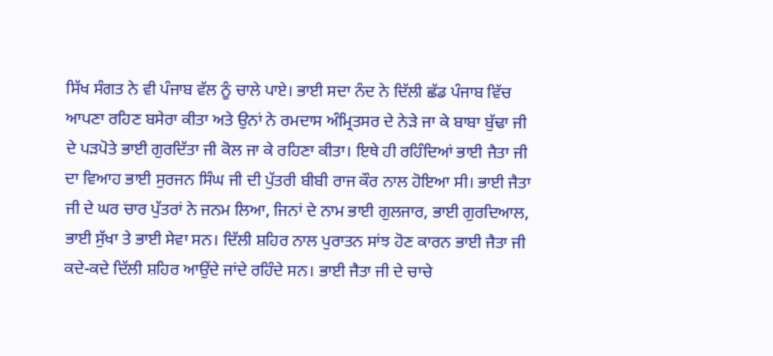ਸਿੱਖ ਸੰਗਤ ਨੇ ਵੀ ਪੰਜਾਬ ਵੱਲ ਨੂੰ ਚਾਲੇ ਪਾਏ। ਭਾਈ ਸਦਾ ਨੰਦ ਨੇ ਦਿੱਲੀ ਛੱਡ ਪੰਜਾਬ ਵਿੱਚ ਆਪਣਾ ਰਹਿਣ ਬਸੇਰਾ ਕੀਤਾ ਅਤੇ ਉਨਾਂ ਨੇ ਰਮਦਾਸ ਅੰਮ੍ਰਿਤਸਰ ਦੇ ਨੇੜੇ ਜਾ ਕੇ ਬਾਬਾ ਬੁੱਢਾ ਜੀ ਦੇ ਪੜਪੋਤੇ ਭਾਈ ਗੁਰਦਿੱਤਾ ਜੀ ਕੋਲ ਜਾ ਕੇ ਰਹਿਣਾ ਕੀਤਾ। ਇਥੇ ਹੀ ਰਹਿੰਦਿਆਂ ਭਾਈ ਜੈਤਾ ਜੀ ਦਾ ਵਿਆਹ ਭਾਈ ਸੁਰਜਨ ਸਿੰਘ ਜੀ ਦੀ ਪੁੱਤਰੀ ਬੀਬੀ ਰਾਜ ਕੌਰ ਨਾਲ ਹੋਇਆ ਸੀ। ਭਾਈ ਜੈਤਾ ਜੀ ਦੇ ਘਰ ਚਾਰ ਪੁੱਤਰਾਂ ਨੇ ਜਨਮ ਲਿਆ, ਜਿਨਾਂ ਦੇ ਨਾਮ ਭਾਈ ਗੁਲਜਾਰ, ਭਾਈ ਗੁਰਦਿਆਲ, ਭਾਈ ਸੁੱਖਾ ਤੇ ਭਾਈ ਸੇਵਾ ਸਨ। ਦਿੱਲੀ ਸ਼ਹਿਰ ਨਾਲ ਪੁਰਾਤਨ ਸਾਂਝ ਹੋਣ ਕਾਰਨ ਭਾਈ ਜੈਤਾ ਜੀ ਕਦੇ-ਕਦੇ ਦਿੱਲੀ ਸ਼ਹਿਰ ਆਉਂਦੇ ਜਾਂਦੇ ਰਹਿੰਦੇ ਸਨ। ਭਾਈ ਜੈਤਾ ਜੀ ਦੇ ਚਾਚੇ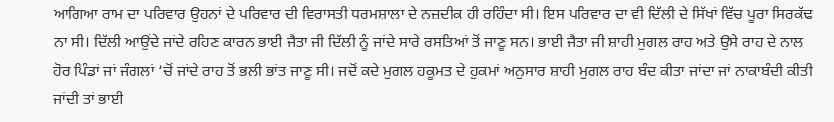ਆਗਿਆ ਰਾਮ ਦਾ ਪਰਿਵਾਰ ਉਹਨਾਂ ਦੇ ਪਰਿਵਾਰ ਦੀ ਵਿਰਾਸਤੀ ਧਰਮਸ਼ਾਲਾ ਦੇ ਨਜ਼ਦੀਕ ਹੀ ਰਹਿੰਦਾ ਸੀ। ਇਸ ਪਰਿਵਾਰ ਦਾ ਵੀ ਦਿੱਲੀ ਦੇ ਸਿੱਖਾਂ ਵਿੱਚ ਪੂਰਾ ਸਿਰਕੱਢ ਨਾ ਸੀ। ਦਿੱਲੀ ਆਉਂਦੇ ਜਾਂਦੇ ਰਹਿਣ ਕਾਰਨ ਭਾਈ ਜੈਤਾ ਜੀ ਦਿੱਲੀ ਨੂੰ ਜਾਂਦੇ ਸਾਰੇ ਰਸਤਿਆਂ ਤੋਂ ਜਾਣੂ ਸਨ। ਭਾਈ ਜੈਤਾ ਜੀ ਸ਼ਾਹੀ ਮੁਗਲ ਰਾਹ ਅਤੇ ਉਸੇ ਰਾਹ ਦੇ ਨਾਲ ਹੋਰ ਪਿੰਡਾਂ ਜਾਂ ਜੰਗਲਾਂ ‘ਚੋਂ ਜਾਂਦੇ ਰਾਹ ਤੋਂ ਭਲੀ ਭਾਂਤ ਜਾਣੂ ਸੀ। ਜਦੋਂ ਕਦੇ ਮੁਗਲ ਹਕੂਮਤ ਦੇ ਹੁਕਮਾਂ ਅਨੁਸਾਰ ਸ਼ਾਹੀ ਮੁਗਲ ਰਾਹ ਬੰਦ ਕੀਤਾ ਜਾਂਦਾ ਜਾਂ ਨਾਕਾਬੰਦੀ ਕੀਤੀ ਜਾਂਦੀ ਤਾਂ ਭਾਈ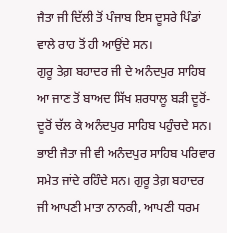ਜੈਤਾ ਜੀ ਦਿੱਲੀ ਤੋਂ ਪੰਜਾਬ ਇਸ ਦੂਸਰੇ ਪਿੰਡਾਂ ਵਾਲੇ ਰਾਹ ਤੋਂ ਹੀ ਆਉਂਦੇ ਸਨ।
ਗੁਰੂ ਤੇਗ਼ ਬਹਾਦਰ ਜੀ ਦੇ ਅਨੰਦਪੁਰ ਸਾਹਿਬ ਆ ਜਾਣ ਤੋਂ ਬਾਅਦ ਸਿੱਖ ਸ਼ਰਧਾਲੂ ਬੜੀ ਦੂਰੋਂ-ਦੂਰੋਂ ਚੱਲ ਕੇ ਅਨੰਦਪੁਰ ਸਾਹਿਬ ਪਹੁੰਚਦੇ ਸਨ। ਭਾਈ ਜੈਤਾ ਜੀ ਵੀ ਅਨੰਦਪੁਰ ਸਾਹਿਬ ਪਰਿਵਾਰ ਸਮੇਤ ਜਾਂਦੇ ਰਹਿੰਦੇ ਸਨ। ਗੁਰੂ ਤੇਗ਼ ਬਹਾਦਰ ਜੀ ਆਪਣੀ ਮਾਤਾ ਨਾਨਕੀ, ਆਪਣੀ ਧਰਮ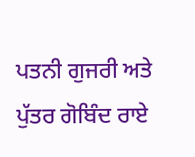ਪਤਨੀ ਗੁਜਰੀ ਅਤੇ ਪੁੱਤਰ ਗੋਬਿੰਦ ਰਾਏ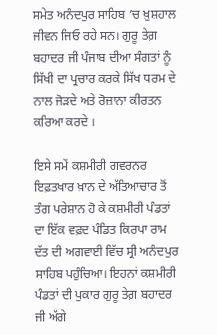ਸਮੇਤ ਅਨੰਦਪੁਰ ਸਾਹਿਬ ‘ਚ ਖ਼ੁਸ਼ਹਾਲ ਜੀਵਨ ਜਿਓ ਰਹੇ ਸਨ। ਗੁਰੂ ਤੇਗ਼ ਬਹਾਦਰ ਜੀ ਪੰਜਾਬ ਦੀਆ ਸੰਗਤਾਂ ਨੂੰ ਸਿੱਖੀ ਦਾ ਪ੍ਰਚਾਰ ਕਰਕੇ ਸਿੱਖ ਧਰਮ ਦੇ ਨਾਲ ਜੋੜਦੇ ਅਤੇ ਰੋਜ਼ਾਨਾ ਕੀਰਤਨ ਕਰਿਆ ਕਰਦੇ ।

ਇਸੇ ਸਮੇਂ ਕਸ਼ਮੀਰੀ ਗਵਰਨਰ ਇਫ਼ਤਖਾਰ ਖ਼ਾਨ ਦੇ ਅੱਤਿਆਚਾਰ ਤੋਂ ਤੰਗ ਪਰੇਸ਼ਾਨ ਹੋ ਕੇ ਕਸ਼ਮੀਰੀ ਪੰਡਤਾਂ ਦਾ ਇੱਕ ਵਫ਼ਦ ਪੰਡਿਤ ਕਿਰਪਾ ਰਾਮ ਦੱਤ ਦੀ ਅਗਵਾਈ ਵਿੱਚ ਸ੍ਰੀ ਅਨੰਦਪੁਰ ਸਾਹਿਬ ਪਹੁੰਚਿਆ। ਇਹਨਾਂ ਕਸ਼ਮੀਰੀ ਪੰਡਤਾਂ ਦੀ ਪੁਕਾਰ ਗੁਰੂ ਤੇਗ਼ ਬਹਾਦਰ ਜੀ ਅੱਗੇ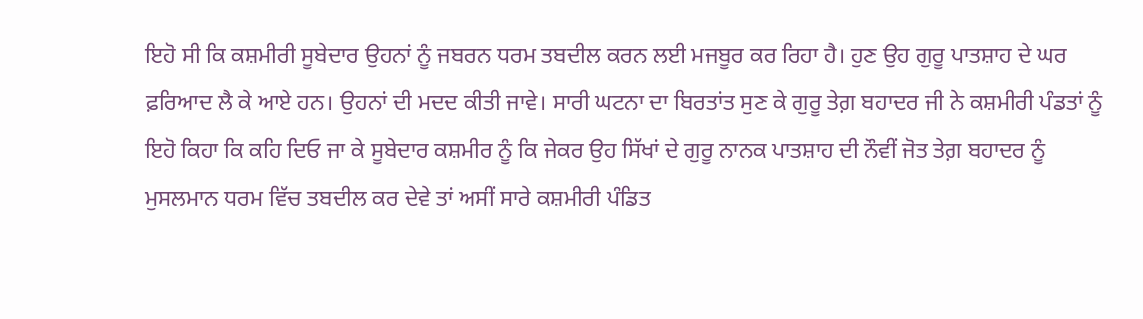ਇਹੋ ਸੀ ਕਿ ਕਸ਼ਮੀਰੀ ਸੂਬੇਦਾਰ ਉਹਨਾਂ ਨੂੰ ਜਬਰਨ ਧਰਮ ਤਬਦੀਲ ਕਰਨ ਲਈ ਮਜਬੂਰ ਕਰ ਰਿਹਾ ਹੈ। ਹੁਣ ਉਹ ਗੁਰੂ ਪਾਤਸ਼ਾਹ ਦੇ ਘਰ ਫ਼ਰਿਆਦ ਲੈ ਕੇ ਆਏ ਹਨ। ਉਹਨਾਂ ਦੀ ਮਦਦ ਕੀਤੀ ਜਾਵੇ। ਸਾਰੀ ਘਟਨਾ ਦਾ ਬਿਰਤਾਂਤ ਸੁਣ ਕੇ ਗੁਰੂ ਤੇਗ਼ ਬਹਾਦਰ ਜੀ ਨੇ ਕਸ਼ਮੀਰੀ ਪੰਡਤਾਂ ਨੂੰ ਇਹੋ ਕਿਹਾ ਕਿ ਕਹਿ ਦਿਓ ਜਾ ਕੇ ਸੂਬੇਦਾਰ ਕਸ਼ਮੀਰ ਨੂੰ ਕਿ ਜੇਕਰ ਉਹ ਸਿੱਖਾਂ ਦੇ ਗੁਰੂ ਨਾਨਕ ਪਾਤਸ਼ਾਹ ਦੀ ਨੌਵੀਂ ਜੋਤ ਤੇਗ਼ ਬਹਾਦਰ ਨੂੰ ਮੁਸਲਮਾਨ ਧਰਮ ਵਿੱਚ ਤਬਦੀਲ ਕਰ ਦੇਵੇ ਤਾਂ ਅਸੀਂ ਸਾਰੇ ਕਸ਼ਮੀਰੀ ਪੰਡਿਤ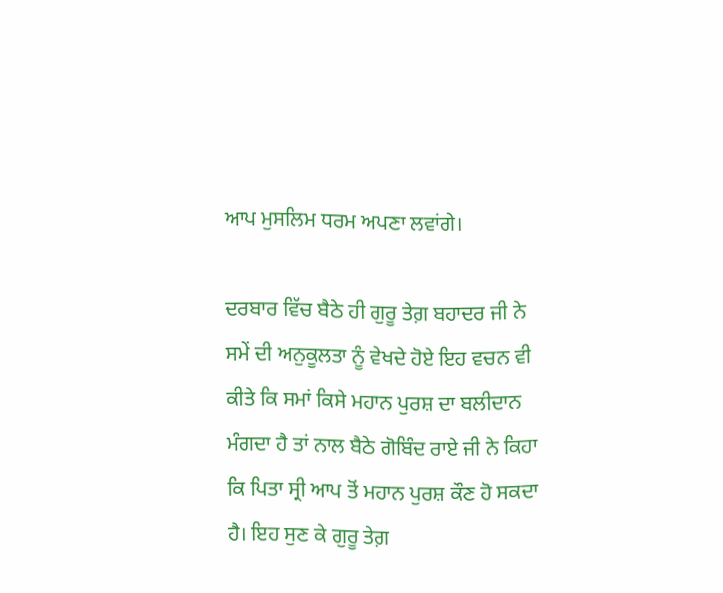ਆਪ ਮੁਸਲਿਮ ਧਰਮ ਅਪਣਾ ਲਵਾਂਗੇ।

ਦਰਬਾਰ ਵਿੱਚ ਬੈਠੇ ਹੀ ਗੁਰੂ ਤੇਗ਼ ਬਹਾਦਰ ਜੀ ਨੇ ਸਮੇਂ ਦੀ ਅਨੁਕੂਲਤਾ ਨੂੰ ਵੇਖਦੇ ਹੋਏ ਇਹ ਵਚਨ ਵੀ ਕੀਤੇ ਕਿ ਸਮਾਂ ਕਿਸੇ ਮਹਾਨ ਪੁਰਸ਼ ਦਾ ਬਲੀਦਾਨ ਮੰਗਦਾ ਹੈ ਤਾਂ ਨਾਲ ਬੈਠੇ ਗੋਬਿੰਦ ਰਾਏ ਜੀ ਨੇ ਕਿਹਾ ਕਿ ਪਿਤਾ ਸ੍ਰੀ ਆਪ ਤੋਂ ਮਹਾਨ ਪੁਰਸ਼ ਕੌਣ ਹੋ ਸਕਦਾ ਹੈ। ਇਹ ਸੁਣ ਕੇ ਗੁਰੂ ਤੇਗ਼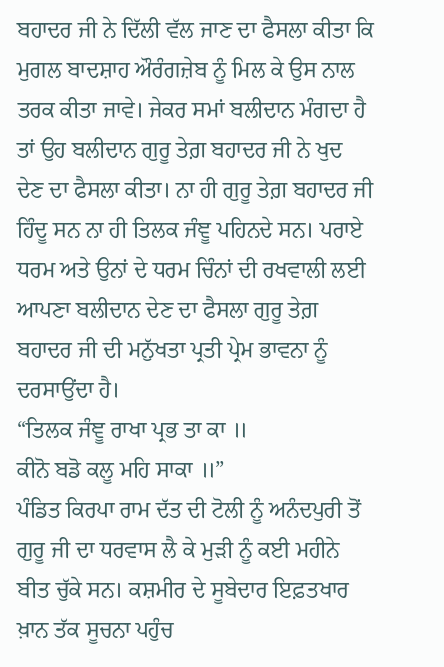ਬਹਾਦਰ ਜੀ ਨੇ ਦਿੱਲੀ ਵੱਲ ਜਾਣ ਦਾ ਫੈਸਲਾ ਕੀਤਾ ਕਿ ਮੁਗਲ ਬਾਦਸ਼ਾਹ ਔਰੰਗਜ਼ੇਬ ਨੂੰ ਮਿਲ ਕੇ ਉਸ ਨਾਲ ਤਰਕ ਕੀਤਾ ਜਾਵੇ। ਜੇਕਰ ਸਮਾਂ ਬਲੀਦਾਨ ਮੰਗਦਾ ਹੈ ਤਾਂ ਉਹ ਬਲੀਦਾਨ ਗੁਰੂ ਤੇਗ਼ ਬਹਾਦਰ ਜੀ ਨੇ ਖੁਦ ਦੇਣ ਦਾ ਫੈਸਲਾ ਕੀਤਾ। ਨਾ ਹੀ ਗੁਰੂ ਤੇਗ਼ ਬਹਾਦਰ ਜੀ ਹਿੰਦੂ ਸਨ ਨਾ ਹੀ ਤਿਲਕ ਜੰਞੂ ਪਹਿਨਦੇ ਸਨ। ਪਰਾਏ ਧਰਮ ਅਤੇ ਉਨਾਂ ਦੇ ਧਰਮ ਚਿੰਨਾਂ ਦੀ ਰਖਵਾਲੀ ਲਈ ਆਪਣਾ ਬਲੀਦਾਨ ਦੇਣ ਦਾ ਫੈਸਲਾ ਗੁਰੂ ਤੇਗ਼ ਬਹਾਦਰ ਜੀ ਦੀ ਮਨੁੱਖਤਾ ਪ੍ਰਤੀ ਪ੍ਰੇਮ ਭਾਵਨਾ ਨੂੰ ਦਰਸਾਉਂਦਾ ਹੈ।
“ਤਿਲਕ ਜੰਞੂ ਰਾਖਾ ਪ੍ਰਭ ਤਾ ਕਾ ॥
ਕੀਨੋ ਬਡੋ ਕਲੂ ਮਹਿ ਸਾਕਾ ॥”
ਪੰਡਿਤ ਕਿਰਪਾ ਰਾਮ ਦੱਤ ਦੀ ਟੋਲੀ ਨੂੰ ਅਨੰਦਪੁਰੀ ਤੋਂ ਗੁਰੂ ਜੀ ਦਾ ਧਰਵਾਸ ਲੈ ਕੇ ਮੁੜੀ ਨੂੰ ਕਈ ਮਹੀਨੇ ਬੀਤ ਚੁੱਕੇ ਸਨ। ਕਸ਼ਮੀਰ ਦੇ ਸੂਬੇਦਾਰ ਇਫ਼ਤਖਾਰ ਖ਼ਾਨ ਤੱਕ ਸੂਚਨਾ ਪਹੁੰਚ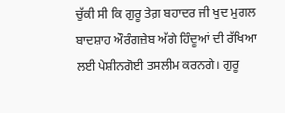ਚੁੱਕੀ ਸੀ ਕਿ ਗੁਰੂ ਤੇਗ਼ ਬਹਾਦਰ ਜੀ ਖੁਦ ਮੁਗਲ ਬਾਦਸ਼ਾਹ ਔਰੰਗਜ਼ੇਬ ਅੱਗੇ ਹਿੰਦੂਆਂ ਦੀ ਰੱਖਿਆ ਲਈ ਪੇਸ਼ੀਨਗੋਈ ਤਸਲੀਮ ਕਰਨਗੇ। ਗੁਰੂ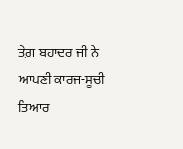ਤੇਗ਼ ਬਹਾਦਰ ਜੀ ਨੇ ਆਪਣੀ ਕਾਰਜ-ਸੂਚੀ ਤਿਆਰ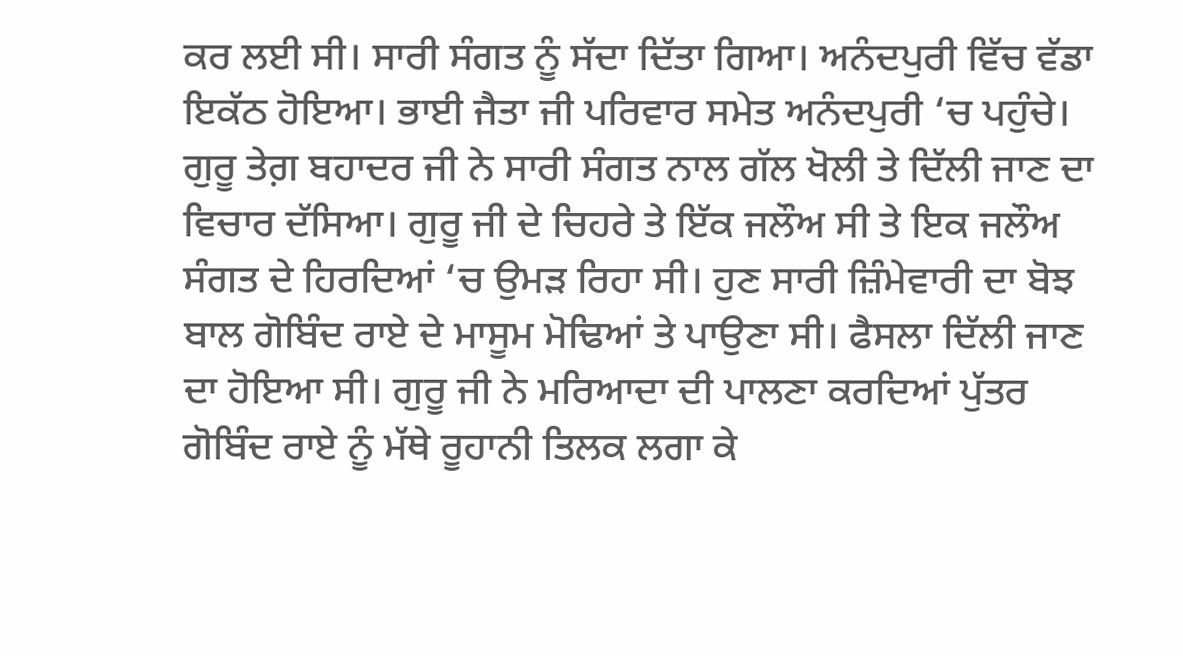ਕਰ ਲਈ ਸੀ। ਸਾਰੀ ਸੰਗਤ ਨੂੰ ਸੱਦਾ ਦਿੱਤਾ ਗਿਆ। ਅਨੰਦਪੁਰੀ ਵਿੱਚ ਵੱਡਾ ਇਕੱਠ ਹੋਇਆ। ਭਾਈ ਜੈਤਾ ਜੀ ਪਰਿਵਾਰ ਸਮੇਤ ਅਨੰਦਪੁਰੀ ‘ਚ ਪਹੁੰਚੇ। ਗੁਰੂ ਤੇਗ਼ ਬਹਾਦਰ ਜੀ ਨੇ ਸਾਰੀ ਸੰਗਤ ਨਾਲ ਗੱਲ ਖੋਲੀ ਤੇ ਦਿੱਲੀ ਜਾਣ ਦਾ ਵਿਚਾਰ ਦੱਸਿਆ। ਗੁਰੂ ਜੀ ਦੇ ਚਿਹਰੇ ਤੇ ਇੱਕ ਜਲੌਅ ਸੀ ਤੇ ਇਕ ਜਲੌਅ ਸੰਗਤ ਦੇ ਹਿਰਦਿਆਂ ‘ਚ ਉਮੜ ਰਿਹਾ ਸੀ। ਹੁਣ ਸਾਰੀ ਜ਼ਿੰਮੇਵਾਰੀ ਦਾ ਬੋਝ ਬਾਲ ਗੋਬਿੰਦ ਰਾਏ ਦੇ ਮਾਸੂਮ ਮੋਢਿਆਂ ਤੇ ਪਾਉਣਾ ਸੀ। ਫੈਸਲਾ ਦਿੱਲੀ ਜਾਣ ਦਾ ਹੋਇਆ ਸੀ। ਗੁਰੂ ਜੀ ਨੇ ਮਰਿਆਦਾ ਦੀ ਪਾਲਣਾ ਕਰਦਿਆਂ ਪੁੱਤਰ ਗੋਬਿੰਦ ਰਾਏ ਨੂੰ ਮੱਥੇ ਰੂਹਾਨੀ ਤਿਲਕ ਲਗਾ ਕੇ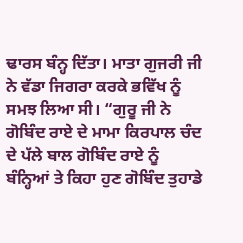ਢਾਰਸ ਬੰਨ੍ਹ ਦਿੱਤਾ। ਮਾਤਾ ਗੁਜਰੀ ਜੀ ਨੇ ਵੱਡਾ ਜਿਗਰਾ ਕਰਕੇ ਭਵਿੱਖ ਨੂੰ ਸਮਝ ਲਿਆ ਸੀ। “ਗੁਰੂ ਜੀ ਨੇ ਗੋਬਿੰਦ ਰਾਏ ਦੇ ਮਾਮਾ ਕਿਰਪਾਲ ਚੰਦ ਦੇ ਪੱਲੇ ਬਾਲ ਗੋਬਿੰਦ ਰਾਏ ਨੂੰ ਬੰਨ੍ਹਿਆਂ ਤੇ ਕਿਹਾ ਹੁਣ ਗੋਬਿੰਦ ਤੁਹਾਡੇ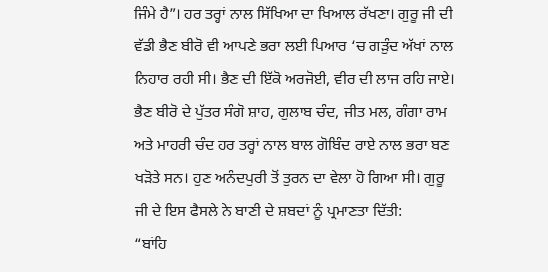ਜਿੰਮੇ ਹੈ”। ਹਰ ਤਰ੍ਹਾਂ ਨਾਲ ਸਿੱਖਿਆ ਦਾ ਖਿਆਲ ਰੱਖਣਾ। ਗੁਰੂ ਜੀ ਦੀ ਵੱਡੀ ਭੈਣ ਬੀਰੋ ਵੀ ਆਪਣੇ ਭਰਾ ਲਈ ਪਿਆਰ ‘ਚ ਗੜੁੰਦ ਅੱਖਾਂ ਨਾਲ ਨਿਹਾਰ ਰਹੀ ਸੀ। ਭੈਣ ਦੀ ਇੱਕੋ ਅਰਜੋਈ, ਵੀਰ ਦੀ ਲਾਜ ਰਹਿ ਜਾਏ। ਭੈਣ ਬੀਰੋ ਦੇ ਪੁੱਤਰ ਸੰਗੋ ਸ਼ਾਹ, ਗੁਲਾਬ ਚੰਦ, ਜੀਤ ਮਲ, ਗੰਗਾ ਰਾਮ ਅਤੇ ਮਾਹਰੀ ਚੰਦ ਹਰ ਤਰ੍ਹਾਂ ਨਾਲ ਬਾਲ ਗੋਬਿੰਦ ਰਾਏ ਨਾਲ ਭਰਾ ਬਣ ਖੜੋਤੇ ਸਨ। ਹੁਣ ਅਨੰਦਪੁਰੀ ਤੋਂ ਤੁਰਨ ਦਾ ਵੇਲਾ ਹੋ ਗਿਆ ਸੀ। ਗੁਰੂ ਜੀ ਦੇ ਇਸ ਫੈਸਲੇ ਨੇ ਬਾਣੀ ਦੇ ਸ਼ਬਦਾਂ ਨੂੰ ਪ੍ਰਮਾਣਤਾ ਦਿੱਤੀ:
“ਬਾਂਹਿ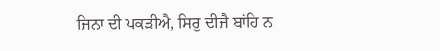ਜਿਨਾ ਦੀ ਪਕੜੀਐ, ਸਿਰੁ ਦੀਜੈ ਬਾਂਹਿ ਨ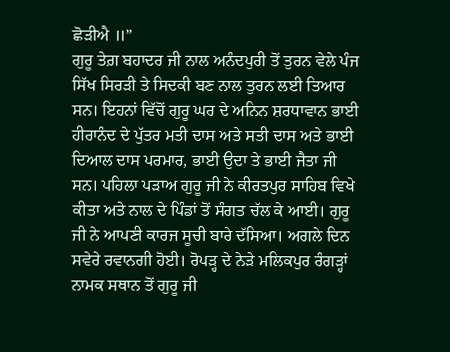ਛੋੜੀਐ ॥”
ਗੁਰੂ ਤੇਗ਼ ਬਹਾਦਰ ਜੀ ਨਾਲ ਅਨੰਦਪੁਰੀ ਤੋਂ ਤੁਰਨ ਵੇਲੇ ਪੰਜ ਸਿੱਖ ਸਿਰੜੀ ਤੇ ਸਿਦਕੀ ਬਣ ਨਾਲ ਤੁਰਨ ਲਈ ਤਿਆਰ ਸਨ। ਇਹਨਾਂ ਵਿੱਚੋਂ ਗੁਰੂ ਘਰ ਦੇ ਅਨਿਨ ਸ਼ਰਧਾਵਾਨ ਭਾਈ ਹੀਰਾਨੰਦ ਦੇ ਪੁੱਤਰ ਮਤੀ ਦਾਸ ਅਤੇ ਸਤੀ ਦਾਸ ਅਤੇ ਭਾਈ ਦਿਆਲ ਦਾਸ ਪਰਮਾਰ, ਭਾਈ ਉਦਾ ਤੇ ਭਾਈ ਜੈਤਾ ਜੀ ਸਨ। ਪਹਿਲਾ ਪੜਾਅ ਗੁਰੂ ਜੀ ਨੇ ਕੀਰਤਪੁਰ ਸਾਹਿਬ ਵਿਖੇ ਕੀਤਾ ਅਤੇ ਨਾਲ ਦੇ ਪਿੰਡਾਂ ਤੋਂ ਸੰਗਤ ਚੱਲ ਕੇ ਆਈ। ਗੁਰੂ ਜੀ ਨੇ ਆਪਣੀ ਕਾਰਜ ਸੂਚੀ ਬਾਰੇ ਦੱਸਿਆ। ਅਗਲੇ ਦਿਨ ਸਵੇਰੇ ਰਵਾਨਗੀ ਹੋਈ। ਰੋਪੜ੍ਹ ਦੇ ਨੇੜੇ ਮਲਿਕਪੁਰ ਰੰਗੜ੍ਹਾਂ ਨਾਮਕ ਸਥਾਨ ਤੋਂ ਗੁਰੂ ਜੀ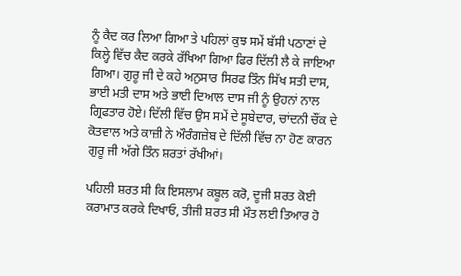ਨੂੰ ਕੈਦ ਕਰ ਲਿਆ ਗਿਆ ਤੇ ਪਹਿਲਾਂ ਕੁਝ ਸਮੇਂ ਬੱਸੀ ਪਠਾਣਾਂ ਦੇ ਕਿਲ੍ਹੇ ਵਿੱਚ ਕੈਦ ਕਰਕੇ ਰੱਖਿਆ ਗਿਆ ਫਿਰ ਦਿੱਲੀ ਲੈ ਕੇ ਜਾਇਆ ਗਿਆ। ਗੁਰੂ ਜੀ ਦੇ ਕਹੇ ਅਨੁਸਾਰ ਸਿਰਫ ਤਿੰਨ ਸਿੱਖ ਸਤੀ ਦਾਸ, ਭਾਈ ਮਤੀ ਦਾਸ ਅਤੇ ਭਾਈ ਦਿਆਲ ਦਾਸ ਜੀ ਨੂੰ ਉਹਨਾਂ ਨਾਲ ਗ੍ਰਿਫਤਾਰ ਹੋਏ। ਦਿੱਲੀ ਵਿੱਚ ਉਸ ਸਮੇਂ ਦੇ ਸੂਬੇਦਾਰ, ਚਾਂਦਨੀ ਚੌਂਕ ਦੇ ਕੋਤਵਾਲ ਅਤੇ ਕਾਜ਼ੀ ਨੇ ਔਰੰਗਜ਼ੇਬ ਦੇ ਦਿੱਲੀ ਵਿੱਚ ਨਾ ਹੋਣ ਕਾਰਨ ਗੁਰੂ ਜੀ ਅੱਗੇ ਤਿੰਨ ਸ਼ਰਤਾਂ ਰੱਖੀਆਂ।

ਪਹਿਲੀ ਸ਼ਰਤ ਸੀ ਕਿ ਇਸਲਾਮ ਕਬੂਲ ਕਰੋ, ਦੂਜੀ ਸ਼ਰਤ ਕੋਈ ਕਰਾਮਾਤ ਕਰਕੇ ਦਿਖਾਓ, ਤੀਜੀ ਸ਼ਰਤ ਸੀ ਮੌਤ ਲਈ ਤਿਆਰ ਹੋ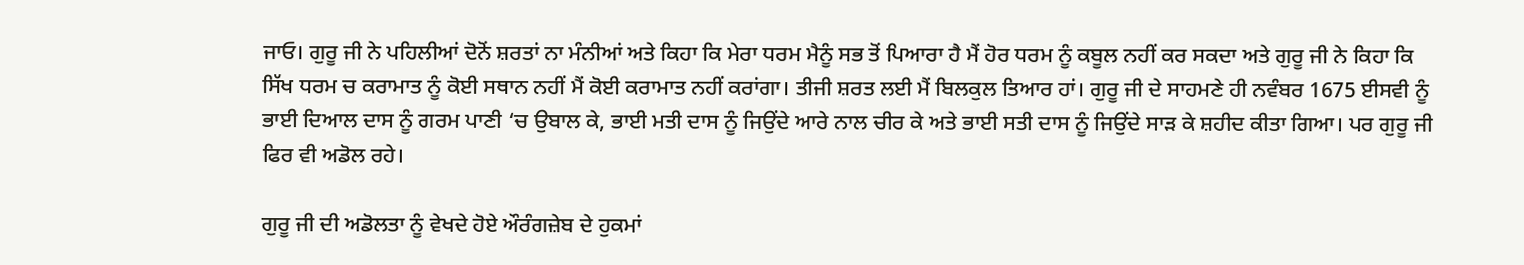ਜਾਓ। ਗੁਰੂ ਜੀ ਨੇ ਪਹਿਲੀਆਂ ਦੋਨੋਂ ਸ਼ਰਤਾਂ ਨਾ ਮੰਨੀਆਂ ਅਤੇ ਕਿਹਾ ਕਿ ਮੇਰਾ ਧਰਮ ਮੈਨੂੰ ਸਭ ਤੋਂ ਪਿਆਰਾ ਹੈ ਮੈਂ ਹੋਰ ਧਰਮ ਨੂੰ ਕਬੂਲ ਨਹੀਂ ਕਰ ਸਕਦਾ ਅਤੇ ਗੁਰੂ ਜੀ ਨੇ ਕਿਹਾ ਕਿ ਸਿੱਖ ਧਰਮ ਚ ਕਰਾਮਾਤ ਨੂੰ ਕੋਈ ਸਥਾਨ ਨਹੀਂ ਮੈਂ ਕੋਈ ਕਰਾਮਾਤ ਨਹੀਂ ਕਰਾਂਗਾ। ਤੀਜੀ ਸ਼ਰਤ ਲਈ ਮੈਂ ਬਿਲਕੁਲ ਤਿਆਰ ਹਾਂ। ਗੁਰੂ ਜੀ ਦੇ ਸਾਹਮਣੇ ਹੀ ਨਵੰਬਰ 1675 ਈਸਵੀ ਨੂੰ ਭਾਈ ਦਿਆਲ ਦਾਸ ਨੂੰ ਗਰਮ ਪਾਣੀ ‘ਚ ਉਬਾਲ ਕੇ, ਭਾਈ ਮਤੀ ਦਾਸ ਨੂੰ ਜਿਉਂਦੇ ਆਰੇ ਨਾਲ ਚੀਰ ਕੇ ਅਤੇ ਭਾਈ ਸਤੀ ਦਾਸ ਨੂੰ ਜਿਉਂਦੇ ਸਾੜ ਕੇ ਸ਼ਹੀਦ ਕੀਤਾ ਗਿਆ। ਪਰ ਗੁਰੂ ਜੀ ਫਿਰ ਵੀ ਅਡੋਲ ਰਹੇ।

ਗੁਰੂ ਜੀ ਦੀ ਅਡੋਲਤਾ ਨੂੰ ਵੇਖਦੇ ਹੋਏ ਔਰੰਗਜ਼ੇਬ ਦੇ ਹੁਕਮਾਂ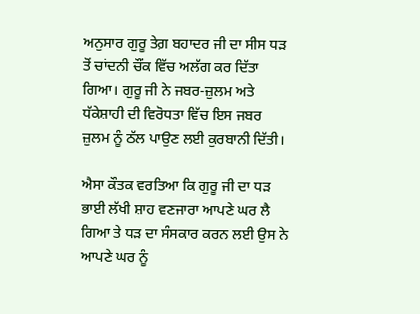ਅਨੁਸਾਰ ਗੁਰੂ ਤੇਗ਼ ਬਹਾਦਰ ਜੀ ਦਾ ਸੀਸ ਧੜ ਤੋਂ ਚਾਂਦਨੀ ਚੌਂਕ ਵਿੱਚ ਅਲੱਗ ਕਰ ਦਿੱਤਾ ਗਿਆ। ਗੁਰੂ ਜੀ ਨੇ ਜਬਰ-ਜ਼ੁਲਮ ਅਤੇ ਧੱਕੇਸ਼ਾਹੀ ਦੀ ਵਿਰੋਧਤਾ ਵਿੱਚ ਇਸ ਜਬਰ ਜ਼ੁਲਮ ਨੂੰ ਠੱਲ ਪਾਉਣ ਲਈ ਕੁਰਬਾਨੀ ਦਿੱਤੀ।

ਐਸਾ ਕੌਤਕ ਵਰਤਿਆ ਕਿ ਗੁਰੂ ਜੀ ਦਾ ਧੜ ਭਾਈ ਲੱਖੀ ਸ਼ਾਹ ਵਣਜਾਰਾ ਆਪਣੇ ਘਰ ਲੈ ਗਿਆ ਤੇ ਧੜ ਦਾ ਸੰਸਕਾਰ ਕਰਨ ਲਈ ਉਸ ਨੇ ਆਪਣੇ ਘਰ ਨੂੰ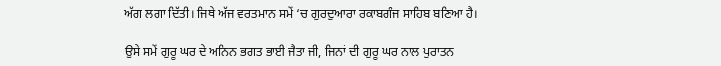ਅੱਗ ਲਗਾ ਦਿੱਤੀ। ਜਿਥੇ ਅੱਜ ਵਰਤਮਾਨ ਸਮੇਂ ‘ਚ ਗੁਰਦੁਆਰਾ ਰਕਾਬਗੰਜ ਸਾਹਿਬ ਬਣਿਆ ਹੈ।

ਉਸੇ ਸਮੇਂ ਗੁਰੂ ਘਰ ਦੇ ਅਨਿਨ ਭਗਤ ਭਾਈ ਜੈਤਾ ਜੀ, ਜਿਨਾਂ ਦੀ ਗੁਰੂ ਘਰ ਨਾਲ ਪੁਰਾਤਨ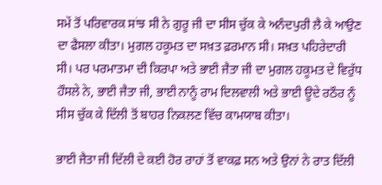ਸਮੇਂ ਤੋਂ ਪਰਿਵਾਰਕ ਸਾਂਝ ਸੀ ਨੇ ਗੁਰੂ ਜੀ ਦਾ ਸੀਸ ਚੁੱਕ ਕੇ ਅਨੰਦਪੁਰੀ ਲੈ ਕੇ ਆਉਣ ਦਾ ਫੈਸਲਾ ਕੀਤਾ। ਮੁਗਲ ਹਕੂਮਤ ਦਾ ਸਖ਼ਤ ਫ਼ਰਮਾਨ ਸੀ। ਸਖ਼ਤ ਪਹਿਰੇਦਾਰੀ ਸੀ। ਪਰ ਪਰਮਾਤਮਾ ਦੀ ਕਿਰਪਾ ਅਤੇ ਭਾਈ ਜੈਤਾ ਜੀ ਦਾ ਮੁਗਲ ਹਕੂਮਤ ਦੇ ਵਿਰੁੱਧ ਹੌਸਲੇ ਨੇ, ਭਾਈ ਜੈਤਾ ਜੀ, ਭਾਈ ਨਾਨੂੰ ਰਾਮ ਦਿਲਵਾਲੀ ਅਤੇ ਭਾਈ ਊਦੇ ਰਠੌਰ ਨੂੰ ਸੀਸ ਚੁੱਕ ਕੇ ਦਿੱਲੀ ਤੋਂ ਬਾਹਰ ਨਿਕਲਣ ਵਿੱਚ ਕਾਮਯਾਬ ਕੀਤਾ।

ਭਾਈ ਜੈਤਾ ਜੀ ਦਿੱਲੀ ਦੇ ਕਈ ਹੋਰ ਰਾਹਾਂ ਤੋਂ ਵਾਕਫ਼ ਸਨ ਅਤੇ ਉਨਾਂ ਨੇ ਰਾਤ ਦਿੱਲੀ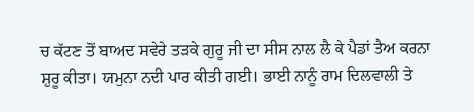ਚ ਕੱਟਣ ਤੋਂ ਬਾਅਦ ਸਵੇਰੇ ਤੜਕੇ ਗੁਰੂ ਜੀ ਦਾ ਸੀਸ ਨਾਲ ਲੈ ਕੇ ਪੈਡਾਂ ਤੈਅ ਕਰਨਾ ਸ਼ੁਰੂ ਕੀਤਾ। ਯਮੁਨਾ ਨਦੀ ਪਾਰ ਕੀਤੀ ਗਈ। ਭਾਈ ਨਾਨੂੰ ਰਾਮ ਦਿਲਵਾਲੀ ਤੇ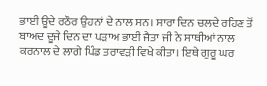ਭਾਈ ਊਦੇ ਰਠੌਰ ਉਹਨਾਂ ਦੇ ਨਾਲ ਸਨ। ਸਾਰਾ ਦਿਨ ਚਲਦੇ ਰਹਿਣ ਤੋਂ ਬਾਅਦ ਦੂਜੇ ਦਿਨ ਦਾ ਪੜਾਅ ਭਾਈ ਜੈਤਾ ਜੀ ਨੇ ਸਾਥੀਆਂ ਨਾਲ ਕਰਨਾਲ ਦੇ ਲਾਗੇ ਪਿੰਡ ਤਰਾਵੜੀ ਵਿਖੇ ਕੀਤਾ। ਇਥੇ ਗੁਰੂ ਘਰ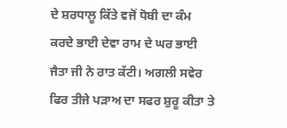ਦੇ ਸ਼ਰਧਾਲੂ ਕਿੱਤੇ ਵਜੋਂ ਧੋਬੀ ਦਾ ਕੰਮ ਕਰਦੇ ਭਾਈ ਦੇਵਾ ਰਾਮ ਦੇ ਘਰ ਭਾਈ ਜੈਤਾ ਜੀ ਨੇ ਰਾਤ ਕੱਟੀ। ਅਗਲੀ ਸਵੇਰ ਫਿਰ ਤੀਜੇ ਪੜਾਅ ਦਾ ਸਫਰ ਸ਼ੁਰੂ ਕੀਤਾ ਤੇ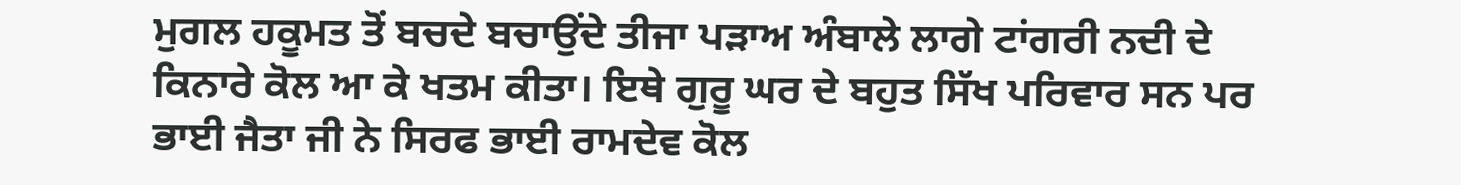ਮੁਗਲ ਹਕੂਮਤ ਤੋਂ ਬਚਦੇ ਬਚਾਉਂਦੇ ਤੀਜਾ ਪੜਾਅ ਅੰਬਾਲੇ ਲਾਗੇ ਟਾਂਗਰੀ ਨਦੀ ਦੇ ਕਿਨਾਰੇ ਕੋਲ ਆ ਕੇ ਖਤਮ ਕੀਤਾ। ਇਥੇ ਗੁਰੂ ਘਰ ਦੇ ਬਹੁਤ ਸਿੱਖ ਪਰਿਵਾਰ ਸਨ ਪਰ ਭਾਈ ਜੈਤਾ ਜੀ ਨੇ ਸਿਰਫ ਭਾਈ ਰਾਮਦੇਵ ਕੋਲ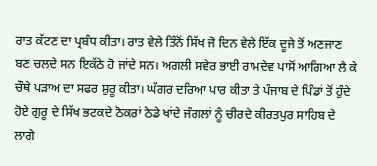ਰਾਤ ਕੱਟਣ ਦਾ ਪ੍ਰਬੰਧ ਕੀਤਾ। ਰਾਤ ਵੇਲੇ ਤਿੰਨੋਂ ਸਿੱਖ ਜੋ ਦਿਨ ਵੇਲੇ ਇੱਕ ਦੂਜੇ ਤੋਂ ਅਣਜਾਣ ਬਣ ਚਲਦੇ ਸਨ ਇਕੱਠੇ ਹੋ ਜਾਂਦੇ ਸਨ। ਅਗਲੀ ਸਵੇਰ ਭਾਈ ਰਾਮਦੇਵ ਪਾਸੋਂ ਆਗਿਆ ਲੈ ਕੇ ਚੌਥੇ ਪੜਾਅ ਦਾ ਸਫਰ ਸ਼ੁਰੂ ਕੀਤਾ। ਘੱਗਰ ਦਰਿਆ ਪਾਰ ਕੀਤਾ ਤੇ ਪੰਜਾਬ ਦੇ ਪਿੰਡਾਂ ਤੋਂ ਹੁੰਦੇ ਹੋਏ ਗੁਰੂ ਦੇ ਸਿੱਖ ਭਟਕਦੇ ਠੋਕਰਾਂ ਠੇਡੇ ਖਾਂਦੇ ਜੰਗਲਾਂ ਨੂੰ ਚੀਰਦੇ ਕੀਰਤਪੁਰ ਸਾਹਿਬ ਦੇ ਲਾਗੇ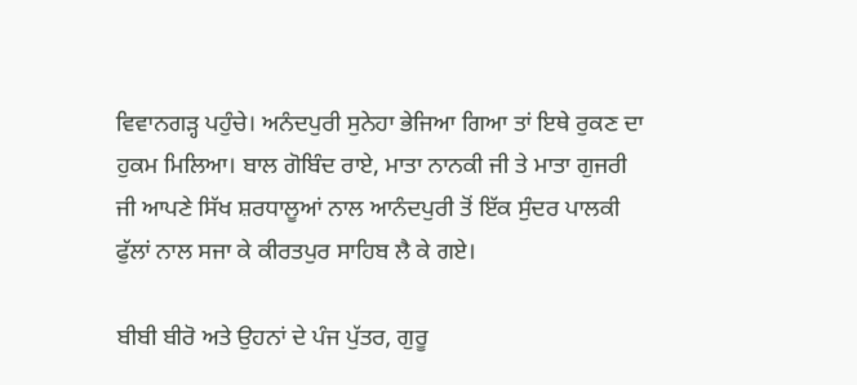ਵਿਵਾਨਗੜ੍ਹ ਪਹੁੰਚੇ। ਅਨੰਦਪੁਰੀ ਸੁਨੇਹਾ ਭੇਜਿਆ ਗਿਆ ਤਾਂ ਇਥੇ ਰੁਕਣ ਦਾ ਹੁਕਮ ਮਿਲਿਆ। ਬਾਲ ਗੋਬਿੰਦ ਰਾਏ, ਮਾਤਾ ਨਾਨਕੀ ਜੀ ਤੇ ਮਾਤਾ ਗੁਜਰੀ ਜੀ ਆਪਣੇ ਸਿੱਖ ਸ਼ਰਧਾਲੂਆਂ ਨਾਲ ਆਨੰਦਪੁਰੀ ਤੋਂ ਇੱਕ ਸੁੰਦਰ ਪਾਲਕੀ ਫੁੱਲਾਂ ਨਾਲ ਸਜਾ ਕੇ ਕੀਰਤਪੁਰ ਸਾਹਿਬ ਲੈ ਕੇ ਗਏ।

ਬੀਬੀ ਬੀਰੋ ਅਤੇ ਉਹਨਾਂ ਦੇ ਪੰਜ ਪੁੱਤਰ, ਗੁਰੂ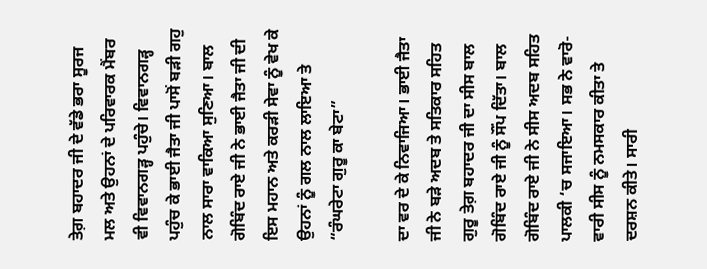ਤੇਗ਼ ਬਹਾਦਰ ਜੀ ਦੇ ਵੱਡੇ ਭਰਾ ਸੂਰਜ ਮਲ ਅਤੇ ਉਹਨਾਂ ਦੇ ਪਰਿਵਾਰਕ ਮੈਂਬਰ ਵੀ ਵਿਵਾਨਗੜ੍ਹ ਪਹੁੰਚੇ। ਵਿਵਾਨਗੜ੍ਹ ਪਹੁੰਚ ਕੇ ਭਾਈ ਜੈਤਾ ਜੀ ਪਾਸੋਂ ਬੜੀ ਗਹੁ ਨਾਲ ਸਾਰਾ ਵਾਕਿਆ ਸੁਣਿਆ। ਬਾਲ ਗੋਬਿੰਦ ਰਾਏ ਜੀ ਨੇ ਭਾਈ ਜੈਤਾ ਜੀ ਦੀ ਇਸ ਮਹਾਨ ਅਤੇ ਕਰੜੀ ਸੇਵਾ ਨੂੰ ਵੇਖ ਕੇ ਉਹਨਾਂ ਨੂੰ ਗਲ ਨਾਲ ਲਾਇਆ ਤੇ
“ਰੰਘਰੇਟਾ ਗੁਰੂ ਕਾ ਬੇਟਾ”

ਦਾ ਵਰ ਦੇ ਕੇ ਨਿਵਾਜਿਆ। ਭਾਈ ਜੈਤਾ ਜੀ ਨੇ ਬੜੇ ਅਦਬ ਤੇ ਸਤਿਕਾਰ ਸਹਿਤ ਗੁਰੂ ਤੇਗ਼ ਬਹਾਦਰ ਜੀ ਦਾ ਸੀਸ ਬਾਲ ਗੋਬਿੰਦ ਰਾਏ ਜੀ ਨੂੰ ਸੌਂਪ ਦਿੱਤਾ। ਬਾਲ ਗੋਬਿੰਦ ਰਾਏ ਜੀ ਨੇ ਸੀਸ ਅਦਬ ਸਹਿਤ ਪਾਲਕੀ ‘ਚ ਸਜਾਇਆ। ਸਭ ਨੇ ਵਾਰੋ-ਵਾਰੀ ਸੀਸ ਨੂੰ ਨਮਸਕਾਰ ਕੀਤਾ ਤੇ ਦਰਸ਼ਨ ਕੀਤੇ। ਸਾਰੀ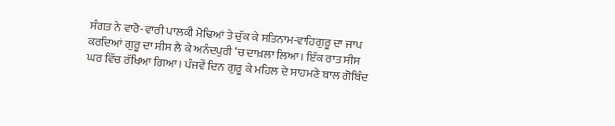ਸੰਗਤ ਨੇ ਵਾਰੋ-ਵਾਰੀ ਪਾਲਕੀ ਮੋਢਿਆਂ ਤੇ ਚੁੱਕ ਕੇ ਸਤਿਨਾਮ-ਵਾਹਿਗੁਰੂ ਦਾ ਜਾਪ ਕਰਦਿਆਂ ਗੁਰੂ ਦਾ ਸੀਸ ਲੈ ਕੇ ਅਨੰਦਪੁਰੀ ‘ਚ ਦਾਖ਼ਲਾ ਲਿਆ। ਇੱਕ ਰਾਤ ਸੀਸ ਘਰ ਵਿੱਚ ਰੱਖਿਆ ਗਿਆ। ਪੰਜਵੇਂ ਦਿਨ ਗੁਰੂ ਕੇ ਮਹਿਲ ਦੇ ਸਾਹਮਣੇ ਬਾਲ ਗੋਬਿੰਦ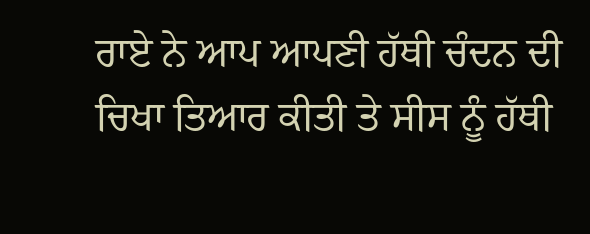ਰਾਏ ਨੇ ਆਪ ਆਪਣੀ ਹੱਥੀ ਚੰਦਨ ਦੀ ਚਿਖਾ ਤਿਆਰ ਕੀਤੀ ਤੇ ਸੀਸ ਨੂੰ ਹੱਥੀ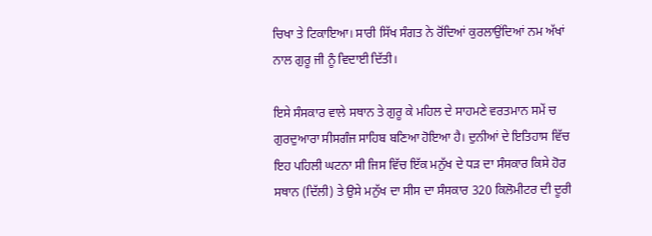ਚਿਖਾ ਤੇ ਟਿਕਾਇਆ। ਸਾਰੀ ਸਿੱਖ ਸੰਗਤ ਨੇ ਰੋਂਦਿਆਂ ਕੁਰਲਾਉਂਦਿਆਂ ਨਮ ਅੱਖਾਂ ਨਾਲ ਗੁਰੂ ਜੀ ਨੂੰ ਵਿਦਾਈ ਦਿੱਤੀ।

ਇਸੇ ਸੰਸਕਾਰ ਵਾਲੇ ਸਥਾਨ ਤੇ ਗੁਰੂ ਕੇ ਮਹਿਲ ਦੇ ਸਾਹਮਣੇ ਵਰਤਮਾਨ ਸਮੇਂ ਚ ਗੁਰਦੁਆਰਾ ਸੀਸਗੰਜ ਸਾਹਿਬ ਬਣਿਆ ਹੋਇਆ ਹੈ। ਦੁਨੀਆਂ ਦੇ ਇਤਿਹਾਸ ਵਿੱਚ ਇਹ ਪਹਿਲੀ ਘਟਨਾ ਸੀ ਜਿਸ ਵਿੱਚ ਇੱਕ ਮਨੁੱਖ ਦੇ ਧੜ ਦਾ ਸੰਸਕਾਰ ਕਿਸੇ ਹੋਰ ਸਥਾਨ (ਦਿੱਲੀ) ਤੇ ਉਸੇ ਮਨੁੱਖ ਦਾ ਸੀਸ ਦਾ ਸੰਸਕਾਰ 320 ਕਿਲੋਮੀਟਰ ਦੀ ਦੂਰੀ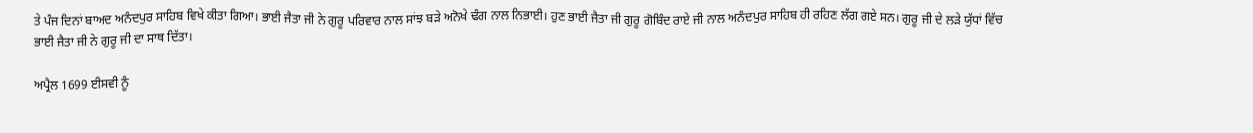ਤੇ ਪੰਜ ਦਿਨਾਂ ਬਾਅਦ ਅਨੰਦਪੁਰ ਸਾਹਿਬ ਵਿਖੇ ਕੀਤਾ ਗਿਆ। ਭਾਈ ਜੈਤਾ ਜੀ ਨੇ ਗੁਰੂ ਪਰਿਵਾਰ ਨਾਲ ਸਾਂਝ ਬੜੇ ਅਨੋਖੇ ਢੰਗ ਨਾਲ ਨਿਭਾਈ। ਹੁਣ ਭਾਈ ਜੈਤਾ ਜੀ ਗੁਰੂ ਗੋਬਿੰਦ ਰਾਏ ਜੀ ਨਾਲ ਅਨੰਦਪੁਰ ਸਾਹਿਬ ਹੀ ਰਹਿਣ ਲੱਗ ਗਏ ਸਨ। ਗੁਰੂ ਜੀ ਦੇ ਲੜੇ ਯੁੱਧਾਂ ਵਿੱਚ ਭਾਈ ਜੈਤਾ ਜੀ ਨੇ ਗੁਰੂ ਜੀ ਦਾ ਸਾਥ ਦਿੱਤਾ।

ਅਪ੍ਰੈਲ 1699 ਈਸਵੀ ਨੂੰ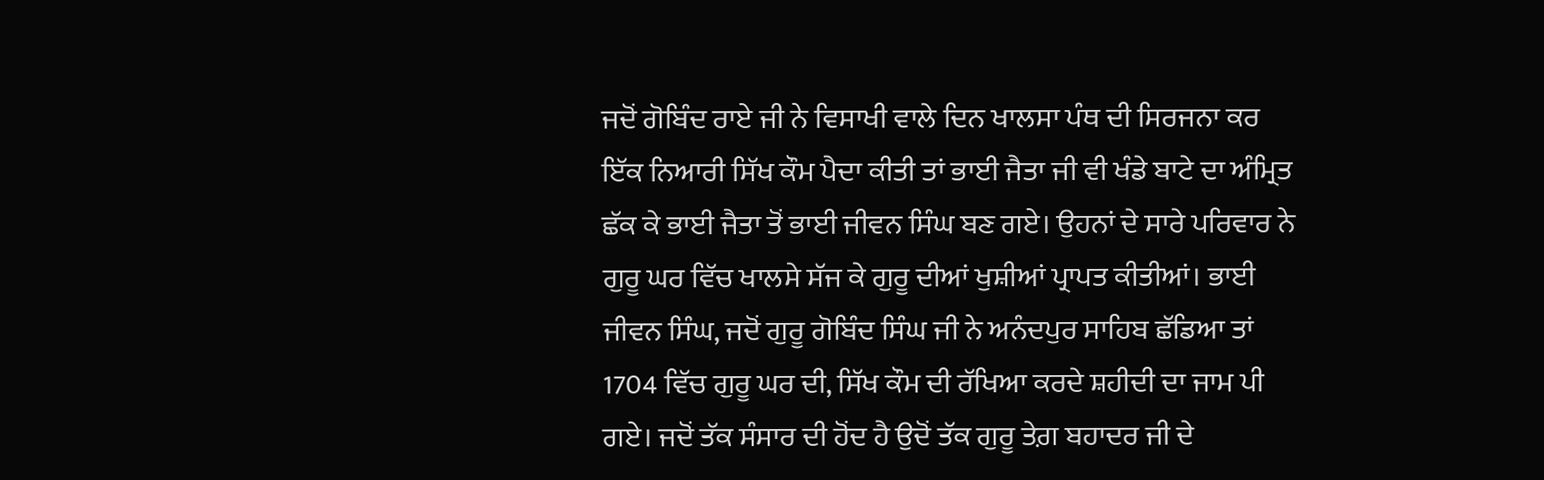ਜਦੋਂ ਗੋਬਿੰਦ ਰਾਏ ਜੀ ਨੇ ਵਿਸਾਖੀ ਵਾਲੇ ਦਿਨ ਖਾਲਸਾ ਪੰਥ ਦੀ ਸਿਰਜਨਾ ਕਰ ਇੱਕ ਨਿਆਰੀ ਸਿੱਖ ਕੌਮ ਪੈਦਾ ਕੀਤੀ ਤਾਂ ਭਾਈ ਜੈਤਾ ਜੀ ਵੀ ਖੰਡੇ ਬਾਟੇ ਦਾ ਅੰਮ੍ਰਿਤ ਛੱਕ ਕੇ ਭਾਈ ਜੈਤਾ ਤੋਂ ਭਾਈ ਜੀਵਨ ਸਿੰਘ ਬਣ ਗਏ। ਉਹਨਾਂ ਦੇ ਸਾਰੇ ਪਰਿਵਾਰ ਨੇ ਗੁਰੂ ਘਰ ਵਿੱਚ ਖਾਲਸੇ ਸੱਜ ਕੇ ਗੁਰੂ ਦੀਆਂ ਖੁਸ਼ੀਆਂ ਪ੍ਰਾਪਤ ਕੀਤੀਆਂ। ਭਾਈ ਜੀਵਨ ਸਿੰਘ, ਜਦੋਂ ਗੁਰੂ ਗੋਬਿੰਦ ਸਿੰਘ ਜੀ ਨੇ ਅਨੰਦਪੁਰ ਸਾਹਿਬ ਛੱਡਿਆ ਤਾਂ 1704 ਵਿੱਚ ਗੁਰੂ ਘਰ ਦੀ, ਸਿੱਖ ਕੌਮ ਦੀ ਰੱਖਿਆ ਕਰਦੇ ਸ਼ਹੀਦੀ ਦਾ ਜਾਮ ਪੀ ਗਏ। ਜਦੋਂ ਤੱਕ ਸੰਸਾਰ ਦੀ ਹੋਂਦ ਹੈ ਉਦੋਂ ਤੱਕ ਗੁਰੂ ਤੇਗ਼ ਬਹਾਦਰ ਜੀ ਦੇ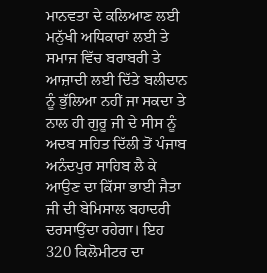ਮਾਨਵਤਾ ਦੇ ਕਲਿਆਣ ਲਈ ਮਨੁੱਖੀ ਅਧਿਕਾਰਾਂ ਲਈ ਤੇ ਸਮਾਜ ਵਿੱਚ ਬਰਾਬਰੀ ਤੇ ਆਜ਼ਾਦੀ ਲਈ ਦਿੱਤੇ ਬਲੀਦਾਨ ਨੂੰ ਭੁੱਲਿਆ ਨਹੀਂ ਜਾ ਸਕਦਾ ਤੇ ਨਾਲ ਹੀ ਗੁਰੂ ਜੀ ਦੇ ਸੀਸ ਨੂੰ ਅਦਬ ਸਹਿਤ ਦਿੱਲੀ ਤੋਂ ਪੰਜਾਬ ਅਨੰਦਪੁਰ ਸਾਹਿਬ ਲੈ ਕੇ ਆਉਣ ਦਾ ਕਿੱਸਾ ਭਾਈ ਜੈਤਾ ਜੀ ਦੀ ਬੇਮਿਸਾਲ ਬਹਾਦਰੀ ਦਰਸਾਉਂਦਾ ਰਹੇਗਾ। ਇਹ 320 ਕਿਲੋਮੀਟਰ ਦਾ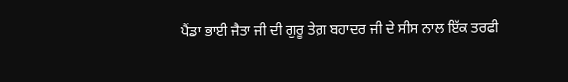ਪੈਂਡਾ ਭਾਈ ਜੈਤਾ ਜੀ ਦੀ ਗੁਰੂ ਤੇਗ਼ ਬਹਾਦਰ ਜੀ ਦੇ ਸੀਸ ਨਾਲ ਇੱਕ ਤਰਫੀ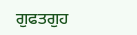ਗੁਫਤਗੁਹ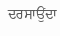ਦਰਸਾਉਂਦਾ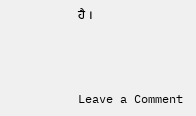ਹੈ ।



Leave a Comment